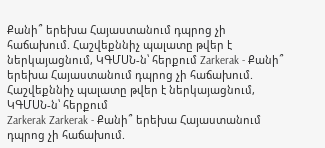Քանի՞ երեխա Հայաստանում դպրոց չի հաճախում. Հաշվեքննիչ պալատը թվեր է ներկայացնում, ԿԳՄՍՆ-ն՝ հերքում Zarkerak - Քանի՞ երեխա Հայաստանում դպրոց չի հաճախում. Հաշվեքննիչ պալատը թվեր է ներկայացնում, ԿԳՄՍՆ-ն՝ հերքում
Zarkerak Zarkerak - Քանի՞ երեխա Հայաստանում դպրոց չի հաճախում.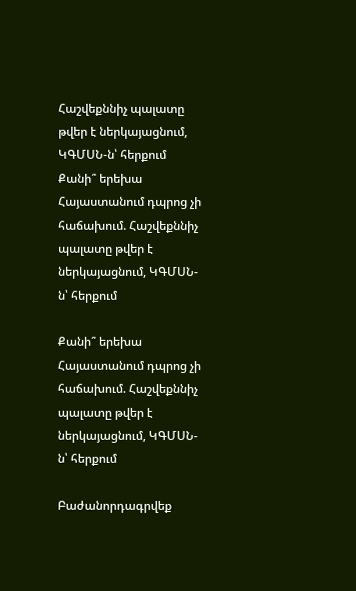Հաշվեքննիչ պալատը թվեր է ներկայացնում, ԿԳՄՍՆ-ն՝ հերքում
Քանի՞ երեխա Հայաստանում դպրոց չի հաճախում. Հաշվեքննիչ պալատը թվեր է ներկայացնում, ԿԳՄՍՆ-ն՝ հերքում

Քանի՞ երեխա Հայաստանում դպրոց չի հաճախում. Հաշվեքննիչ պալատը թվեր է ներկայացնում, ԿԳՄՍՆ-ն՝ հերքում

Բաժանորդագրվեք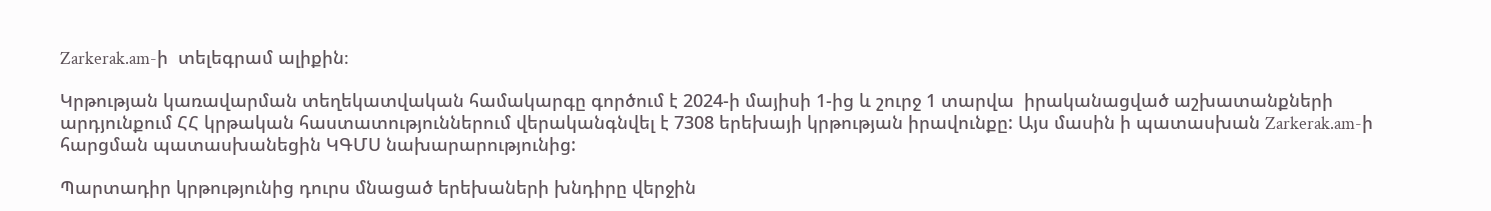Zarkerak.am-ի  տելեգրամ ալիքին։

Կրթության կառավարման տեղեկատվական համակարգը գործում է 2024-ի մայիսի 1-ից և շուրջ 1 տարվա  իրականացված աշխատանքների արդյունքում ՀՀ կրթական հաստատություններում վերականգնվել է 7308 երեխայի կրթության իրավունքը: Այս մասին ի պատասխան Zarkerak.am-ի հարցման պատասխանեցին ԿԳՄՍ նախարարությունից:

Պարտադիր կրթությունից դուրս մնացած երեխաների խնդիրը վերջին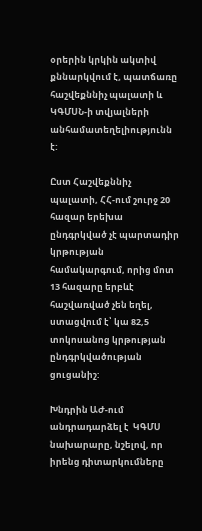օրերին կրկին ակտիվ քննարկվում է, պատճառը հաշվեքննիչ պալատի և ԿԳՄՍՆ-ի տվյալների անհամատեղելիությունն է:

Ըստ Հաշվեքննիչ պալատի, ՀՀ-ում շուրջ 20 հազար երեխա ընդգրկված չէ պարտադիր կրթության համակարգում, որից մոտ 13 հազարը երբևէ հաշվառված չեն եղել, ստացվում է՝ կա 82,5 տոկոսանոց կրթության ընդգրկվածության ցուցանիշ:

Խնդրին ԱԺ-ում անդրադարձել է  ԿԳՄՍ նախարարը, նշելով, որ իրենց դիտարկումները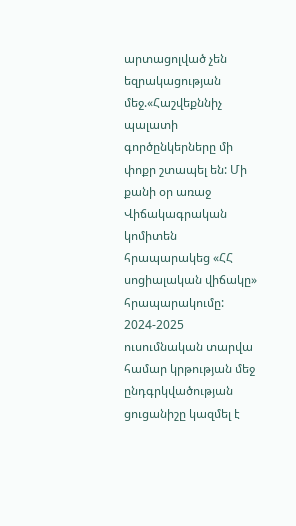արտացոլված չեն եզրակացության մեջ.«Հաշվեքննիչ պալատի գործընկերները մի փոքր շտապել են: Մի քանի օր առաջ Վիճակագրական կոմիտեն հրապարակեց «ՀՀ սոցիալական վիճակը» հրապարակումը: 2024-2025 ուսումնական տարվա համար կրթության մեջ ընդգրկվածության ցուցանիշը կազմել է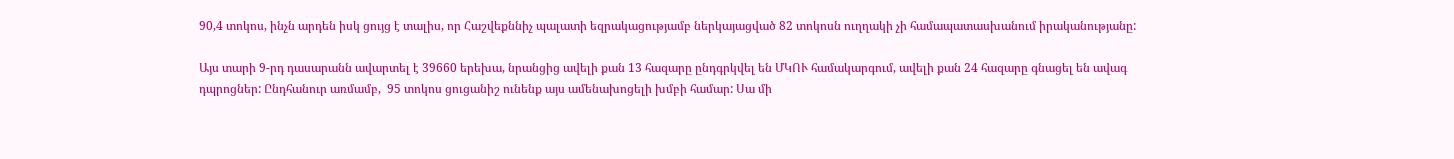90,4 տոկոս, ինչն արդեն իսկ ցույց է տալիս, որ Հաշվեքննիչ պալատի եզրակացությամբ ներկայացված 82 տոկոսն ուղղակի չի համապատասխանում իրականությանը:

Այս տարի 9-րդ դասարանն ավարտել է 39660 երեխա, նրանցից ավելի քան 13 հազարը ընդգրկվել են ՄԿՈՒ համակարգում, ավելի քան 24 հազարը գնացել են ավագ դպրոցներ: Ընդհանուր առմամբ,  95 տոկոս ցուցանիշ ունենք այս ամենախոցելի խմբի համար: Սա մի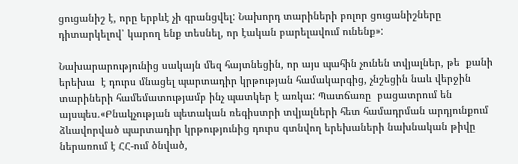ցուցանիշ է, որը երբևէ չի գրանցվել: Նախորդ տարիների բոլոր ցուցանիշները դիտարկելով՝ կարող ենք տեսնել, որ էական բարելավում ունենք»:

Նախարարությունից սակայն մեզ հայտնեցին, որ այս պահին չունեն տվյալներ, թե  քանի երեխա  է դուրս մնացել պարտադիր կրթության համակարգից, չնշեցին նաև վերջին տարիների համեմատությամբ ինչ պատկեր է առկա: Պատճառը  բացատրում են այսպես.«Բնակչության պետական ռեգիստրի տվյալների հետ համադրման արդյունքում ձևավորված պարտադիր կրթությունից դուրս գտնվող երեխաների նախնական թիվը ներառում է ՀՀ-ում ծնված,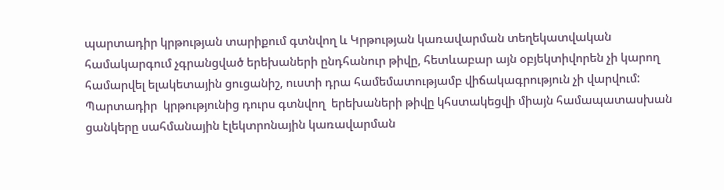պարտադիր կրթության տարիքում գտնվող և Կրթության կառավարման տեղեկատվական համակարգում չգրանցված երեխաների ընդհանուր թիվը, հետևաբար այն օբյեկտիվորեն չի կարող համարվել ելակետային ցուցանիշ, ուստի դրա համեմատությամբ վիճակագրություն չի վարվում: Պարտադիր  կրթությունից դուրս գտնվող  երեխաների թիվը կհստակեցվի միայն համապատասխան ցանկերը սահմանային էլեկտրոնային կառավարման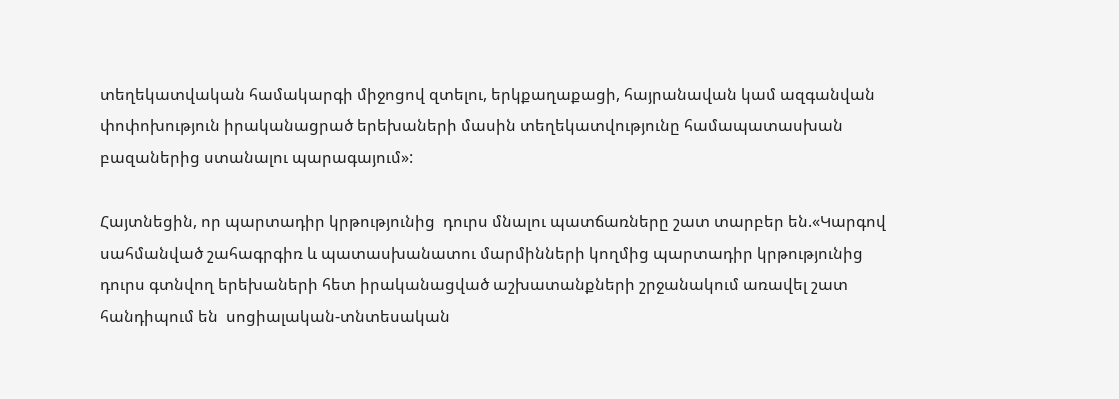տեղեկատվական համակարգի միջոցով զտելու, երկքաղաքացի, հայրանավան կամ ազգանվան փոփոխություն իրականացրած երեխաների մասին տեղեկատվությունը համապատասխան բազաներից ստանալու պարագայում»:

Հայտնեցին, որ պարտադիր կրթությունից  դուրս մնալու պատճառները շատ տարբեր են.«Կարգով սահմանված շահագրգիռ և պատասխանատու մարմինների կողմից պարտադիր կրթությունից դուրս գտնվող երեխաների հետ իրականացված աշխատանքների շրջանակում առավել շատ հանդիպում են  սոցիալական-տնտեսական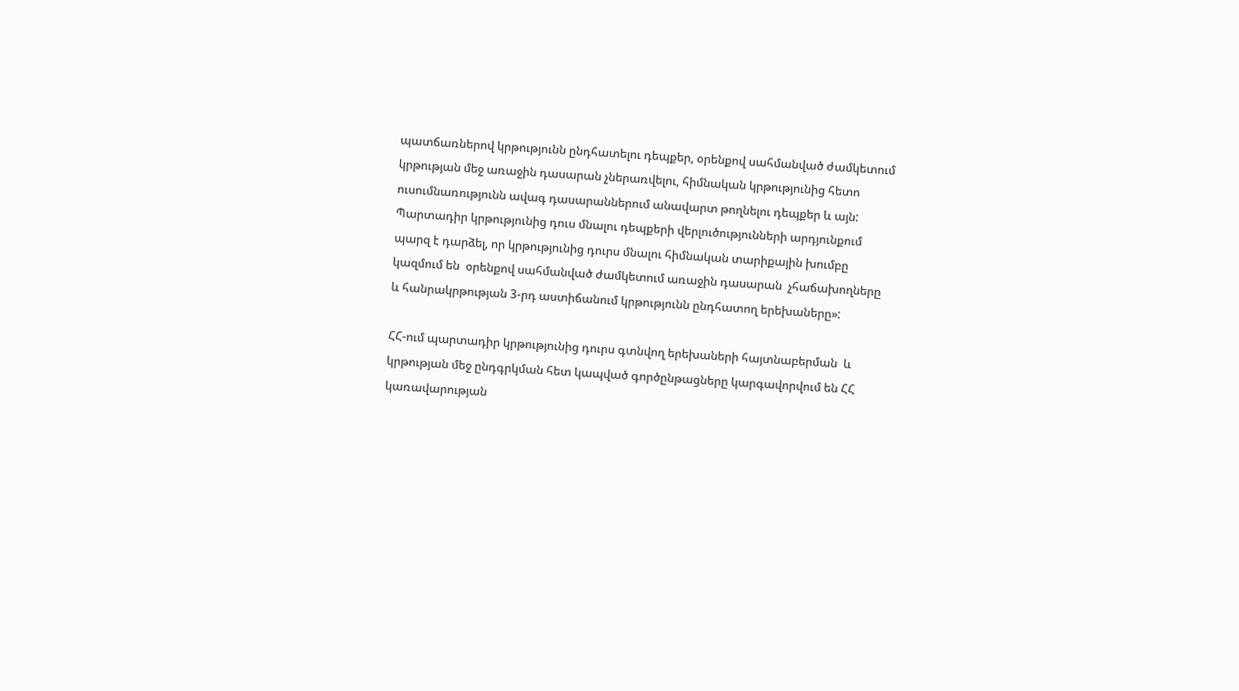պատճառներով կրթությունն ընդհատելու դեպքեր, օրենքով սահմանված ժամկետում կրթության մեջ առաջին դասարան չներառվելու, հիմնական կրթությունից հետո ուսումնառությունն ավագ դասարաններում անավարտ թողնելու դեպքեր և այն: Պարտադիր կրթությունից դուս մնալու դեպքերի վերլուծությունների արդյունքում պարզ է դարձել, որ կրթությունից դուրս մնալու հիմնական տարիքային խումբը կազմում են  օրենքով սահմանված ժամկետում առաջին դասարան  չհաճախողները  և հանրակրթության 3-րդ աստիճանում կրթությունն ընդհատող երեխաները»:

ՀՀ-ում պարտադիր կրթությունից դուրս գտնվող երեխաների հայտնաբերման  և կրթության մեջ ընդգրկման հետ կապված գործընթացները կարգավորվում են ՀՀ կառավարության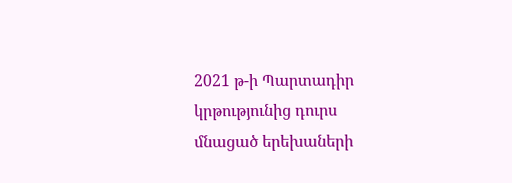2021 թ-ի Պարտադիր կրթությունից դուրս մնացած երեխաների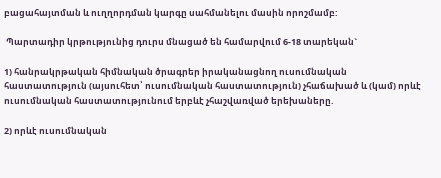բացահայտման և ուղղորդման կարգը սահմանելու մասին որոշմամբ:

 Պարտադիր կրթությունից դուրս մնացած են համարվում 6-18 տարեկան`

1) հանրակրթական հիմնական ծրագրեր իրականացնող ուսումնական հաստատություն (այսուհետ՝ ուսումնական հաստատություն) չհաճախած և (կամ) որևէ ուսումնական հաստատությունում երբևէ չհաշվառված երեխաները.

2) որևէ ուսումնական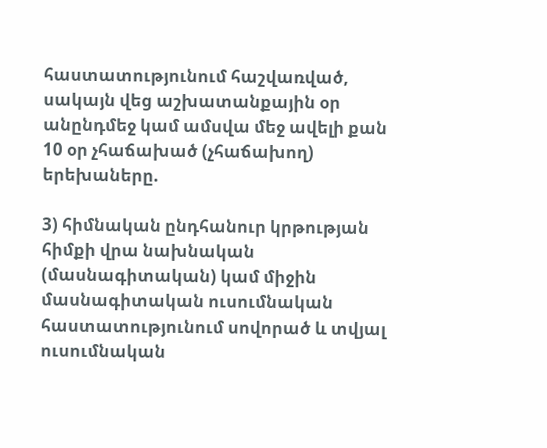հաստատությունում հաշվառված, սակայն վեց աշխատանքային օր անընդմեջ կամ ամսվա մեջ ավելի քան 10 օր չհաճախած (չհաճախող) երեխաները.

3) հիմնական ընդհանուր կրթության հիմքի վրա նախնական (մասնագիտական) կամ միջին մասնագիտական ուսումնական հաստատությունում սովորած և տվյալ ուսումնական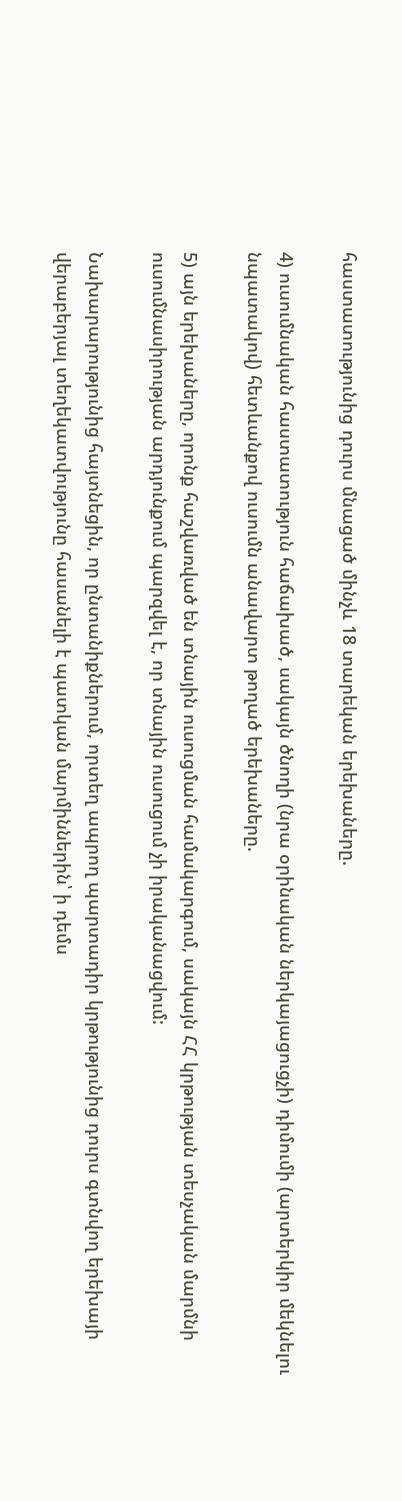հաստատությունից դուրս մնացած մինչև 18 տարեկան երեխաները.

4) ուսումնական հաստատություն հաճախած, սակայն ծնողի (նրա օրինական ներկայացուցչի) դիմումի (արտերկիր մեկնելու նպատակով) հետևանքով ուսումն անավարտ թողած երեխաները.

5) այն երեխաները, որոնք հաշվառված են տնային ուսուցման համակարգում, սակայն ՀՀ կրթության տեսչական մարմնի ուսումնասիրության արդյունքում պարզվել է, որ տնային ուսուցում չի իրականացվում:

Նախարարությունից հայտնեցին, որ ընտանիքներում, որտեղ ապրող պարտադիր կրթությունից դուրս գտնվող երեխայի վերաբերյալ տեղեկատվությունը հասանելի է պատկան մարմիններին՝ ի դեմս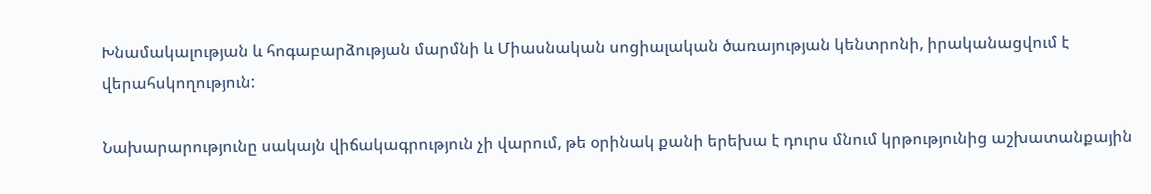Խնամակալության և հոգաբարձության մարմնի և Միասնական սոցիալական ծառայության կենտրոնի, իրականացվում է վերահսկողություն:

Նախարարությունը սակայն վիճակագրություն չի վարում, թե օրինակ քանի երեխա է դուրս մնում կրթությունից աշխատանքային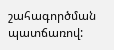շահագործման պատճառով: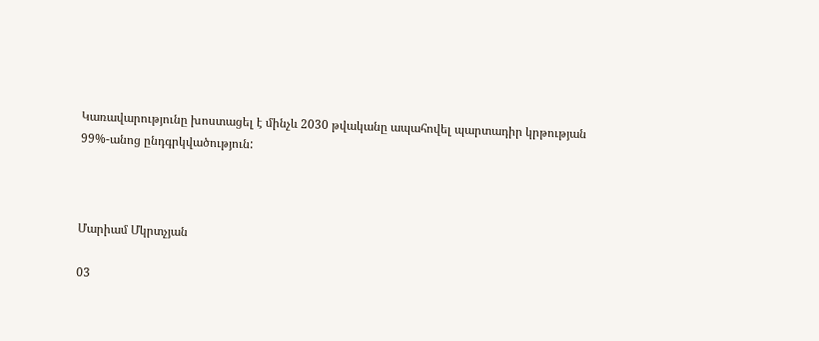Կառավարությունը խոստացել է մինչև 2030 թվականը ապահովել պարտադիր կրթության 99%-անոց ընդգրկվածություն:



Մարիամ Մկրտչյան

03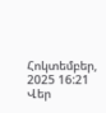Հոկտեմբեր, 2025 16:21
Վեր